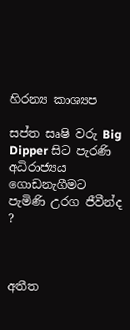හිරන්‍ය කාශ්‍යප

සප්ත සෘෂි වරු Big Dipper සිට පැරණි අධිරාජ්‍යය ගොඩනැගීමට පැමිණි උරග ජීවීන්ද ?



අතීත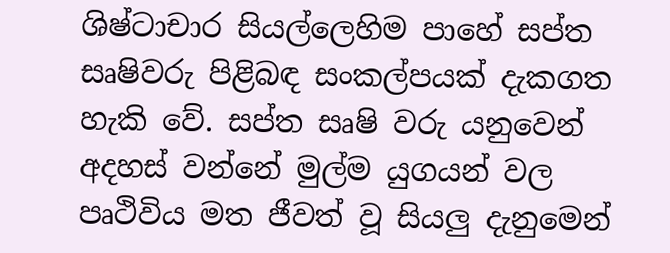ශිෂ්ටාචාර සියල්ලෙහිම පාහේ සප්ත සෘෂිවරු පිළිබඳ සංකල්පයක් දැකගත හැකි වේ. සප්ත සෘෂි වරු යනුවෙන් අදහස් වන්නේ මුල්ම යුගයන් වල පෘථිවිය මත ජීවත් වූ සියලු දැනුමෙන්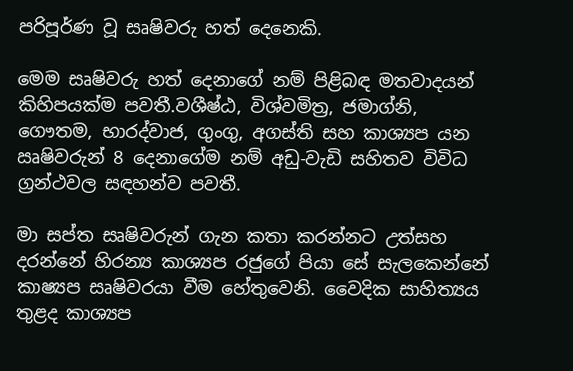පරිපූර්ණ වූ සෘෂිවරු හත් දෙනෙකි.

මෙම සෘෂිවරු හත් දෙනාගේ නම් පිළිබඳ මතවාදයන් කිහිපයක්ම පවතී.වශීෂ්ඨ, විශ්වමිත්‍ර, ජමාග්නි, ගෞතම, භාරද්වාජ, ගුංගු, අගස්ති සහ කාශ්‍යප යන ඍෂිවරුන් 8 දෙනාගේම නම් අඩු-වැඩි සහිතව විවිධ ග්‍රන්ථවල සඳහන්ව පවතී.

මා සප්ත සෘෂිවරුන් ගැන කතා කරන්නට උත්සහ දරන්නේ හිරන්‍ය කාශ්‍යප රජුගේ පියා සේ සැලකෙන්නේ කාෂ්‍යප සෘෂිවරයා වීම හේතුවෙනි. වෛදික සාහිත්‍යය තුළද කාශ්‍යප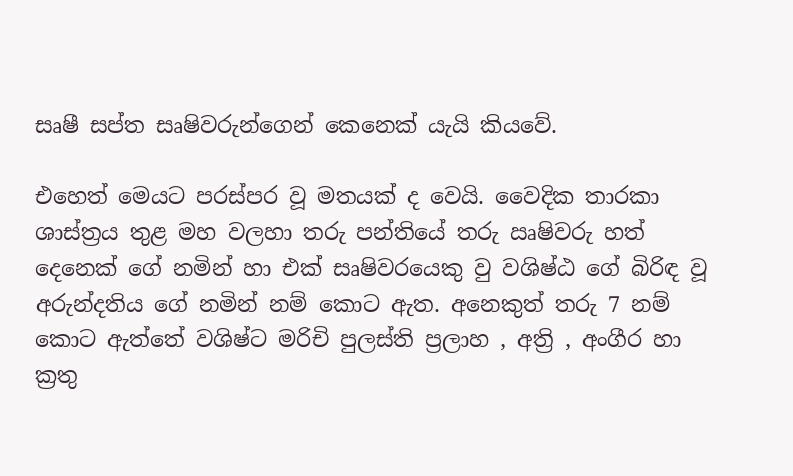සෘෂී සප්ත සෘෂිවරුන්ගෙන් කෙනෙක් යැයි කියවේ.

එහෙත් මෙයට පරස්පර වූ මතයක් ද වෙයි. වෛදික තාරකා ශාස්ත්‍රය තුළ මහ වලහා තරු පන්තියේ තරු ඍෂිවරු හත් දෙනෙක් ගේ නමින් හා එක් සෘෂිවරයෙකු වු වශිෂ්ඨ ගේ බිරිඳ වූ අරුන්දතිය ගේ නමින් නම් කොට ඇත. අනෙකුත් තරු 7 නම් කොට ඇත්තේ වශිෂ්ට මරිචි පුලස්ති ප්‍රලාහ , අත්‍රි , අංගීර හා ක්‍රතු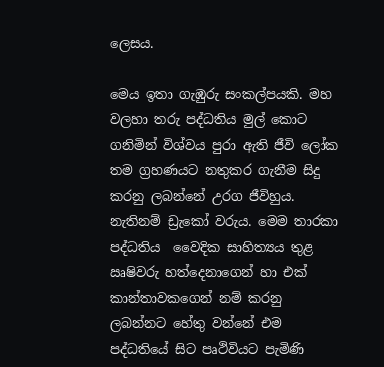ලෙසය.

මෙය ඉතා ගැඹුරු සංකල්පයකි. මහ වලහා තරු පද්ධතිය මුල් කොට ගනිමින් විශ්වය පුරා ඇති ජීවි ලෝක තම ග්‍රහණයට නතුකර ගැනීම සිදු කරනු ලබන්නේ උරග ජීවිහුය. නැතිනම් ඩ්‍රැකෝ වරුය. මෙම තාරකා පද්ධතිය  වෛදික සාහිත්‍යය තුළ ඍෂිවරු හත්දෙනාගෙන් හා එක් කාන්තාවකගෙන් නම් කරනු ලබන්නට හේතු වන්නේ එම පද්ධතියේ සිට පෘථිවියට පැමිණි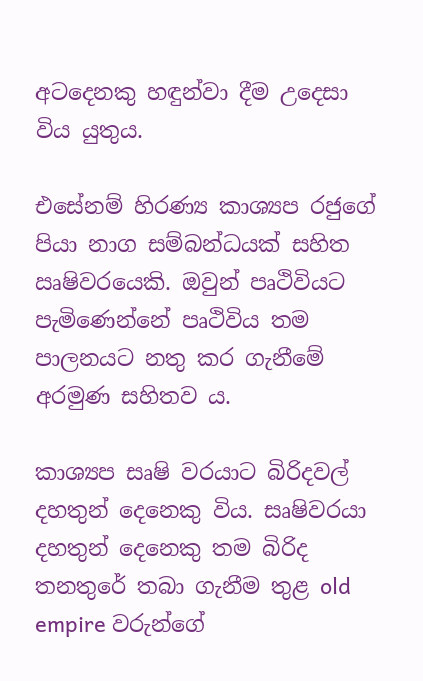අටදෙනකු හඳුන්වා දීම උදෙසා විය යුතුය.

එසේනම් හිරණ්‍ය කාශ්‍යප රජුගේ පියා නාග සම්බන්ධයක් සහිත ඍෂිවරයෙකි. ඔවුන් පෘථිවියට පැමිණෙන්නේ පෘථිවිය තම පාලනයට නතු කර ගැනීමේ අරමුණ සහිතව ය.

කාශ්‍යප සෘෂි වරයාට බිරිදවල් දහතුන් දෙනෙකු විය. සෘෂිවරයා දහතුන් දෙනෙකු තම බිරිද තනතුරේ තබා ගැනීම තුළ old empire වරුන්ගේ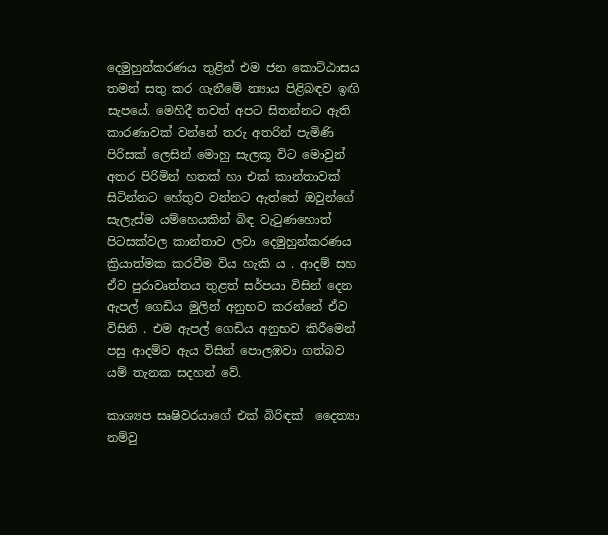දෙමුහුන්කරණය තුළින් එම ජන කොට්ඨාසය තමන් සතු කර ගැනීමේ න්‍යාය පිළිබඳව ඉඟි සැපයේ. මෙහිදී තවත් අපට සිතන්නට ඇති කාරණාවක් වන්නේ තරු අතරින් පැමිණි පිරිසක් ලෙසින් මොහු සැලකූ විට මොවුන් අතර පිරිමින් හතක් හා එක් කාන්තාවක් සිටින්නට හේතුව වන්නට ඇත්තේ ඔවුන්ගේ සැලැස්ම යම්හෙයකින් බිඳ වැටුණහොත් පිටසක්වල කාන්තාව ලවා දෙමුහුන්කරණය ක්‍රියාත්මක කරවීම විය හැකි ය . ආදම් සහ ඒව පුරාවෘත්තය තුළත් සර්පයා විසින් දෙන ඇපල් ගෙඩිය මුලින් අනුභව කරන්නේ ඒව විසිනි . එම ඇපල් ගෙඩිය අනුභව කිරීමෙන් පසු ආදම්ව ඇය විසින් පොලඹවා ගත්බව යම් තැනක සදහන් වේ.

කාශ්‍යප සෘෂිවරයාගේ එක් බිරිඳක්  දෛත්‍යා නම්වු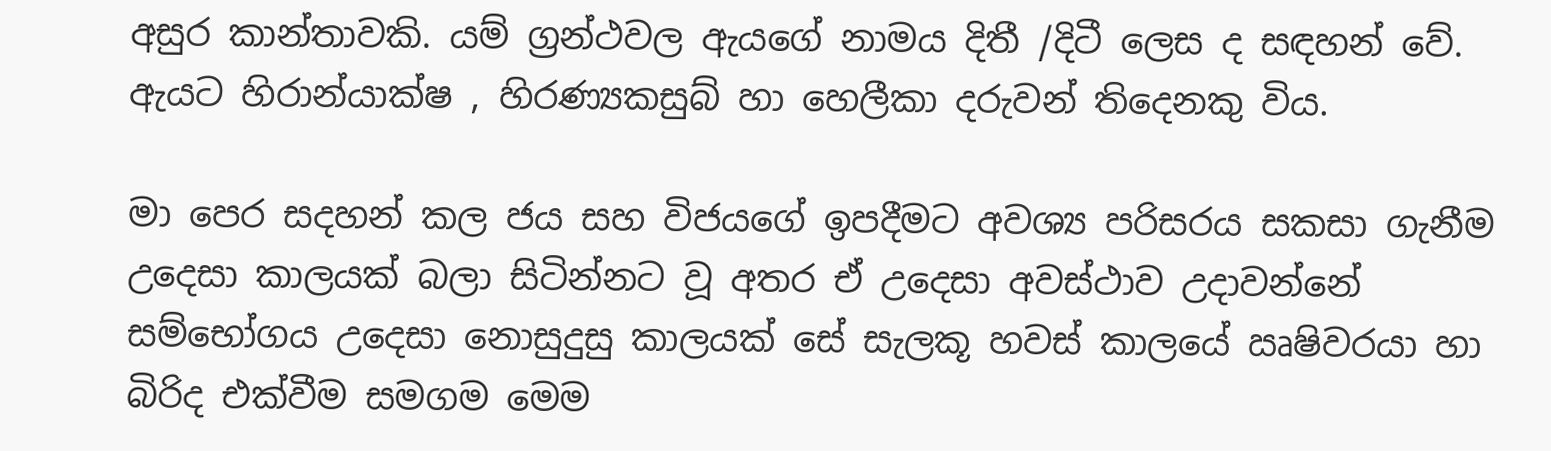අසුර කාන්තාවකි. යම් ග්‍රන්ථවල ඇයගේ නාමය දිතී /දිටී ලෙස ද සඳහන් වේ. ඇයට හිරාන්යාක්ෂ , හිරණ්‍යකසුබ් හා හෙලීකා දරුවන් තිදෙනකු විය.

මා පෙර සදහන් කල ජය සහ විජයගේ ඉපදීමට අවශ්‍ය පරිසරය සකසා ගැනීම උදෙසා කාලයක් බලා සිටින්නට වූ අතර ඒ උදෙසා අවස්ථාව උදාවන්නේ සම්භෝගය උදෙසා නොසුදුසු කාලයක් සේ සැලකූ හවස් කාලයේ ඍෂිවරයා හා බිරිද එක්වීම සමගම මෙම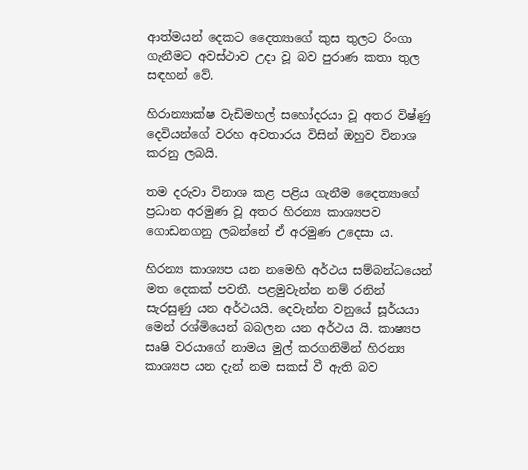ආත්මයන් දෙකට දෛත්‍යාගේ කුස තුලට රිංගා ගැනීමට අවස්ථාව උදා වූ බව පුරාණ කතා තුල සඳහන් වේ.

හිරාන්‍යාක්ෂ වැඩිමහල් සහෝදරයා වූ අතර විෂ්ණු දෙවියන්ගේ වරහ අවතාරය විසින් ඔහුව විනාශ කරනු ලබයි.

තම දරුවා විනාශ කළ පළිය ගැනීම දෛත්‍යාගේ ප්‍රධාන අරමුණ වූ අතර හිරන්‍ය කාශ්‍යපව ගොඩනගනු ලබන්නේ ඒ අරමුණ උදෙසා ය.

හිරන්‍ය කාශ්‍යප යන නමෙහි අර්ථය සම්බන්ධයෙන් මත දෙකක් පවතී. පළමුවැන්න නම් රනින් සැරසුණු යන අර්ථයයි. දෙවැන්න වනුයේ සූර්යයා මෙන් රශ්මියෙන් බබලන යන අර්ථය යි. කාෂ්‍යප සෘෂි වරයාගේ නාමය මුල් කරගනිමින් හිරන්‍ය කාශ්‍යප යන දැන් නම සකස් වී ඇති බව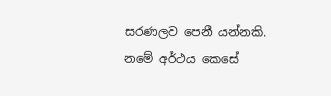සරණලව පෙනී යන්නකි. නමේ අර්ථය කෙසේ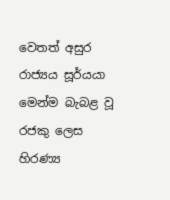වෙතත් අසුර රාජ්‍යය සූර්යයා මෙන්ම බැබළ වූ රජකු ලෙස හිරණ්‍ය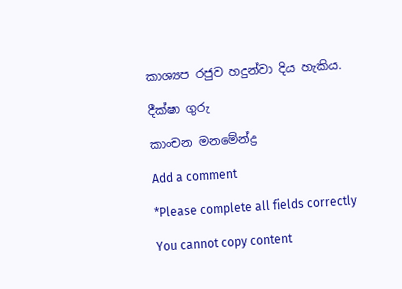කාශ්‍යප රජුව හදුන්වා දිය හැකිය.

දීක්ෂා ගුරු

කාංචන මනමේන්ද්‍ර

Add a comment

*Please complete all fields correctly

You cannot copy content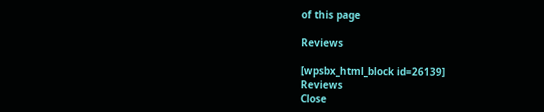of this page

Reviews

[wpsbx_html_block id=26139]
Reviews
Close